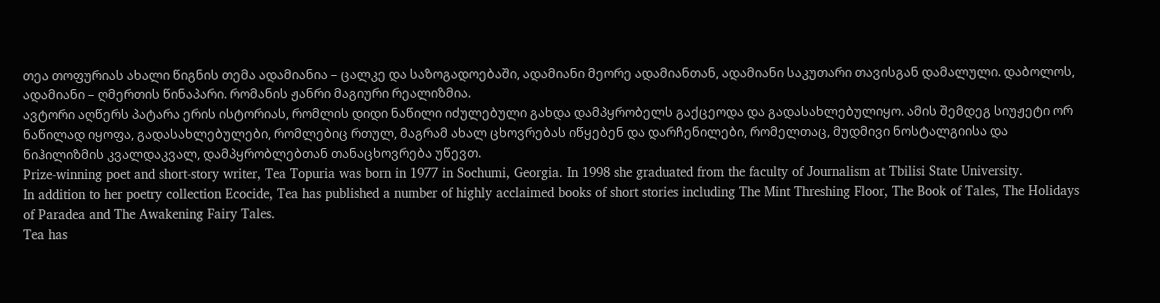თეა თოფურიას ახალი წიგნის თემა ადამიანია – ცალკე და საზოგადოებაში, ადამიანი მეორე ადამიანთან, ადამიანი საკუთარი თავისგან დამალული. დაბოლოს, ადამიანი – ღმერთის წინაპარი. რომანის ჟანრი მაგიური რეალიზმია.
ავტორი აღწერს პატარა ერის ისტორიას, რომლის დიდი ნაწილი იძულებული გახდა დამპყრობელს გაქცეოდა და გადასახლებულიყო. ამის შემდეგ სიუჟეტი ორ ნაწილად იყოფა, გადასახლებულები, რომლებიც რთულ, მაგრამ ახალ ცხოვრებას იწყებენ და დარჩენილები, რომელთაც, მუდმივი ნოსტალგიისა და ნიჰილიზმის კვალდაკვალ, დამპყრობლებთან თანაცხოვრება უწევთ.
Prize-winning poet and short-story writer, Tea Topuria was born in 1977 in Sochumi, Georgia. In 1998 she graduated from the faculty of Journalism at Tbilisi State University.
In addition to her poetry collection Ecocide, Tea has published a number of highly acclaimed books of short stories including The Mint Threshing Floor, The Book of Tales, The Holidays of Paradea and The Awakening Fairy Tales.
Tea has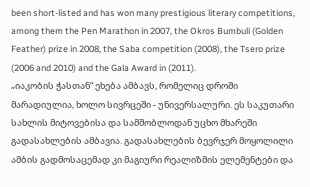been short-listed and has won many prestigious literary competitions, among them the Pen Marathon in 2007, the Okros Bumbuli (Golden Feather) prize in 2008, the Saba competition (2008), the Tsero prize (2006 and 2010) and the Gala Award in (2011).
„იაკობის ჭასთან“ ეხება ამბავს, რომელიც დროში მარადიულია, ხოლო სივრცეში - უნივერსალური. ეს საკუთარი სახლის მიტოვებისა და სამშობლოდან უცხო მხარეში გადასახლების ამბავია. გადასახლების ბევრჯერ მოყოლილი ამბის გადმოსაცემად კი მაგიური რეალიზმის ელემენტები და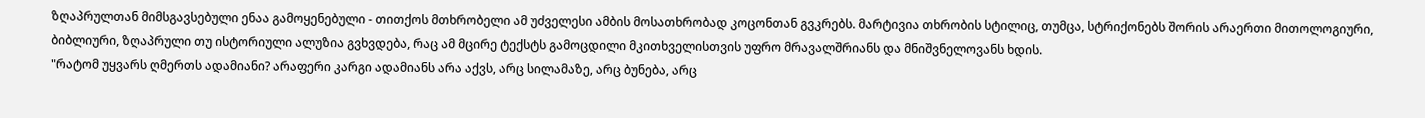ზღაპრულთან მიმსგავსებული ენაა გამოყენებული - თითქოს მთხრობელი ამ უძველესი ამბის მოსათხრობად კოცონთან გვკრებს. მარტივია თხრობის სტილიც, თუმცა, სტრიქონებს შორის არაერთი მითოლოგიური, ბიბლიური, ზღაპრული თუ ისტორიული ალუზია გვხვდება, რაც ამ მცირე ტექსტს გამოცდილი მკითხველისთვის უფრო მრავალშრიანს და მნიშვნელოვანს ხდის.
"რატომ უყვარს ღმერთს ადამიანი? არაფერი კარგი ადამიანს არა აქვს, არც სილამაზე, არც ბუნება, არც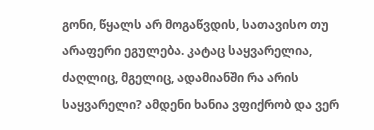გონი, წყალს არ მოგაწვდის, სათავისო თუ არაფერი ეგულება. კატაც საყვარელია, ძაღლიც, მგელიც, ადამიანში რა არის საყვარელი? ამდენი ხანია ვფიქრობ და ვერ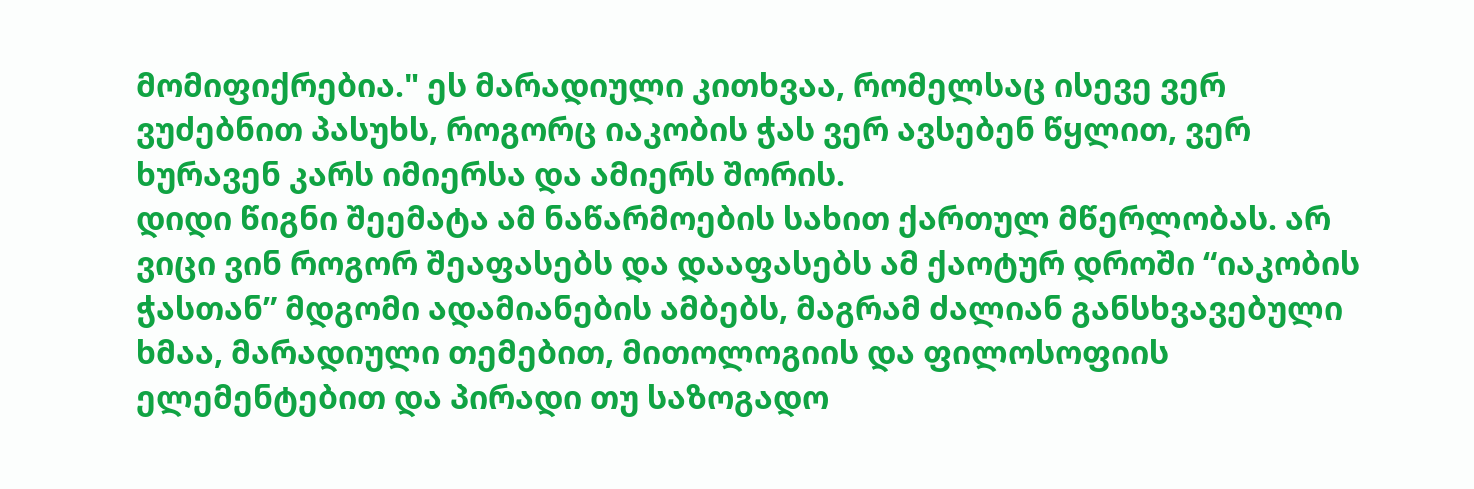მომიფიქრებია." ეს მარადიული კითხვაა, რომელსაც ისევე ვერ ვუძებნით პასუხს, როგორც იაკობის ჭას ვერ ავსებენ წყლით, ვერ ხურავენ კარს იმიერსა და ამიერს შორის.
დიდი წიგნი შეემატა ამ ნაწარმოების სახით ქართულ მწერლობას. არ ვიცი ვინ როგორ შეაფასებს და დააფასებს ამ ქაოტურ დროში “იაკობის ჭასთან” მდგომი ადამიანების ამბებს, მაგრამ ძალიან განსხვავებული ხმაა, მარადიული თემებით, მითოლოგიის და ფილოსოფიის ელემენტებით და პირადი თუ საზოგადო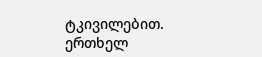ტკივილებით.
ერთხელ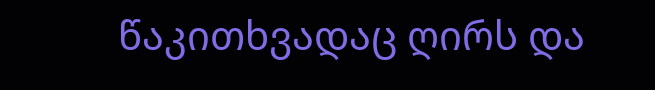წაკითხვადაც ღირს და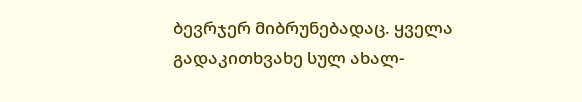ბევრჯერ მიბრუნებადაც. ყველა გადაკითხვახე სულ ახალ-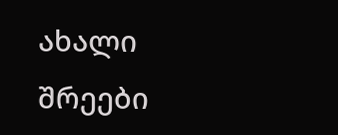ახალი შრეები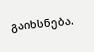გაიხსნება.